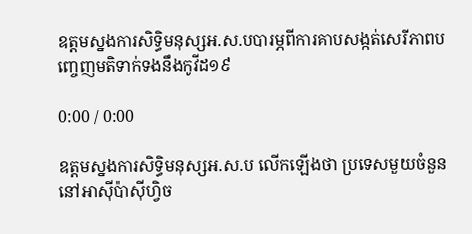ឧត្ដមស្នងការសិទ្ធិមនុស្សអ.ស.បបារម្ភពីការគាបសង្កត់សេរីភាពបញ្ចេញមតិទាក់ទងនឹងកូវីដ១៩

0:00 / 0:00

ឧត្ដមស្នងការសិទ្ធិមនុស្សអ.ស.ប លើកឡើងថា ប្រទេសមួយចំនួននៅអាស៊ីប៉ាស៊ីហ្វិច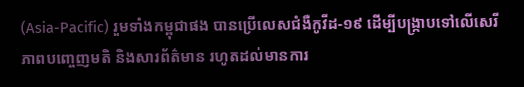(Asia-Pacific) រួមទាំងកម្ពុជាផង បានប្រើលេសជំងឺកូវីដ-១៩ ដើម្បីបង្ក្រាបទៅលើសេរីភាពបញ្ចេញមតិ និងសារព័ត៌មាន រហូតដល់មានការ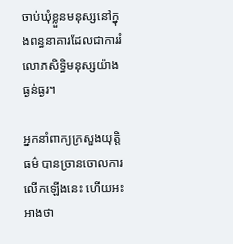ចាប់ឃុំខ្លួនមនុស្សនៅក្នុងពន្ធនាគារដែលជាការរំលោភសិទ្ធិមនុស្សយ៉ាងធ្ងន់ធ្ងរ។

អ្នកនាំពាក្យក្រសួងយុត្តិធម៌ បានច្រានចោលការលើកឡើងនេះ ហើយអះអាងថា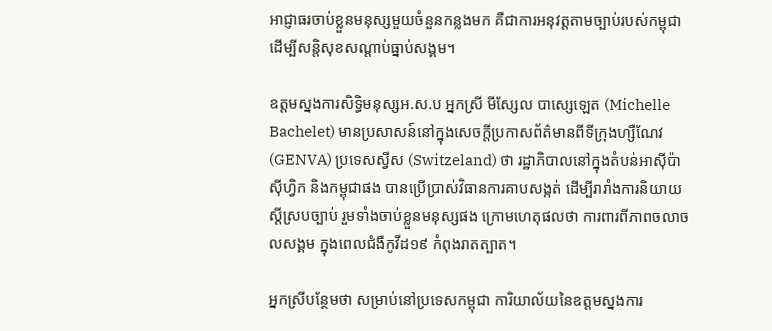អាជ្ញាធរចាប់ខ្លួនមនុស្សមួយចំនួនកន្លងមក គឺជាការអនុវត្តតាមច្បាប់របស់កម្ពុជា ដើម្បីសន្តិសុខសណ្ដាប់ធ្នាប់សង្គម។

ឧត្ដមស្នងការសិទ្ធិមនុស្សអ.ស.ប អ្នកស្រី មីស្សែល បាស្សេឡេត (Michelle Bachelet) មានប្រសាសន៍នៅក្នុងសេចក្ដីប្រកាសព័ត៌មានពីទីក្រុងហ្សឺណែវ (GENVA) ប្រទេសស្វីស (Switzeland) ថា រដ្ឋាភិបាលនៅក្នុងតំបន់អាស៊ីប៉ាស៊ីហ្វិក និងកម្ពុជាផង បានប្រើប្រាស់វិធានការគាបសង្កត់ ដើម្បីរារាំងការនិយាយស្ដីស្របច្បាប់ រួមទាំងចាប់ខ្លួនមនុស្សផង ក្រោមហេតុផលថា ការពារពីភាពចលាចលសង្គម ក្នុងពេលជំងឺកូវីដ១៩ កំពុងរាតត្បាត។

អ្នកស្រីបន្ថែមថា សម្រាប់នៅប្រទេសកម្ពុជា ការិយាល័យនៃឧត្តមស្នងការ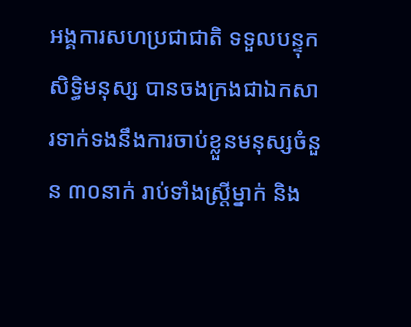អង្គការសហប្រជាជាតិ ទទួលបន្ទុកសិទ្ធិមនុស្ស បានចងក្រងជាឯកសារទាក់ទងនឹងការចាប់ខ្លួនមនុស្សចំនួន ៣០នាក់ រាប់ទាំងស្ត្រីម្នាក់ និង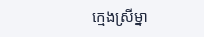ក្មេងស្រីម្នា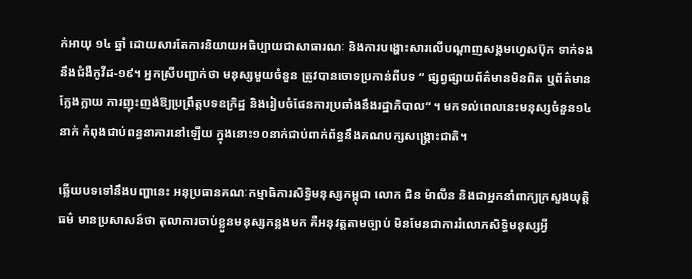ក់អាយុ ១៤ ឆ្នាំ ដោយសារតែការនិយាយអធិប្បាយជាសាធារណៈ និងការបង្ហោះសារលើបណ្ដាញសង្គមហ្វេសប៊ុក ទាក់ទងនឹងជំងឺកូវីដ-១៩។ អ្នកស្រីបញ្ជាក់ថា មនុស្សមួយចំនួន ត្រូវបានចោទប្រកាន់ពីបទ “ ផ្សព្វផ្សាយព័ត៌មានមិនពិត ឬព័ត៌មានក្លែងក្លាយ ការញុះញង់ឱ្យប្រព្រឹត្តបទឧក្រិដ្ឋ និងរៀបចំផែនការប្រឆាំងនឹងរដ្ឋាភិបាល“ ។ មកទល់ពេលនេះមនុស្សចំនួន១៤នាក់ កំពុងជាប់ពន្ធនាគារនៅឡើយ ក្នុងនោះ១០នាក់ជាប់ពាក់ព័ន្ធនឹងគណបក្សសង្គ្រោះជាតិ។

ឆ្លើយបទទៅនឹងបញ្ហានេះ អនុប្រធានគណៈកម្មាធិការសិទ្ធិមនុស្សកម្ពុជា លោក ជិន ម៉ាលីន និងជាអ្នកនាំពាក្យក្រសួងយុត្តិធម៌ មានប្រសាសន៍ថា តុលាការចាប់ខ្លួនមនុស្សកន្លងមក គឺអនុវត្តតាមច្បាប់ មិនមែនជាការរំលោភសិទ្ធិមនុស្សអ្វី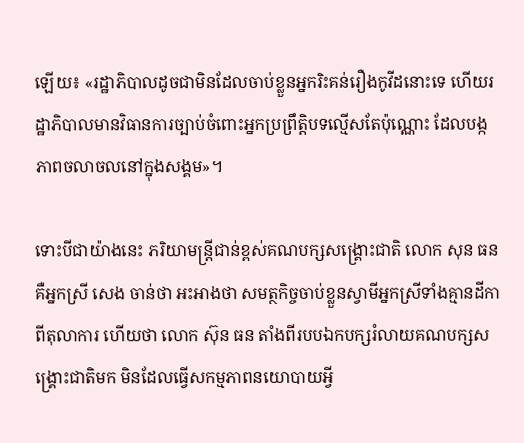ឡើយ៖ «រដ្ឋាភិបាលដូចជាមិនដែលចាប់ខ្លួនអ្នករិះគន់រឿងកូវីដនោះទេ ហើយរដ្ឋាភិបាលមានវិធានការច្បាប់ចំពោះអ្នកប្រព្រឹត្តិបទល្មើសតែប៉ុណ្ណោះ ដែលបង្កភាពចលាចលនៅក្នុងសង្គម»។

ទោះបីជាយ៉ាងនេះ ភរិយាមន្ត្រីជាន់ខ្ពស់គណបក្សសង្គ្រោះជាតិ លោក សុន ធន គឺអ្នកស្រី សេង ចាន់ថា អះអាងថា សមត្ថកិច្ចចាប់ខ្លួនស្វាមីអ្នកស្រីទាំងគ្មានដីកាពីតុលាការ ហើយថា លោក ស៊ុន ធន តាំងពីរបបឯកបក្សរំលាយគណបក្សសង្គ្រោះជាតិមក មិនដែលធ្វើសកម្មភាពនយោបាយអ្វី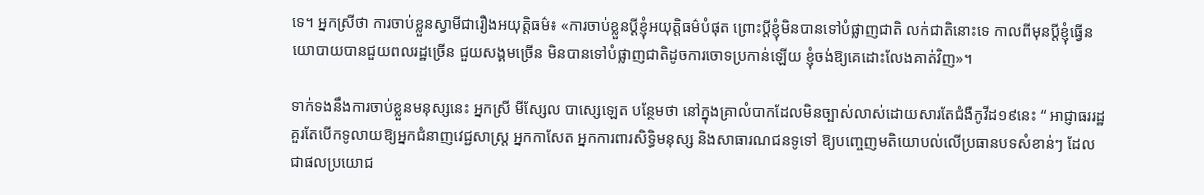ទេ។ អ្នកស្រីថា ការចាប់ខ្លួនស្វាមីជារឿងអយុត្តិធម៌៖ «ការចាប់ខ្លួនប្ដីខ្ញុំអយុត្តិធម៌បំផុត ព្រោះប្ដីខ្ញុំមិនបានទៅបំផ្លាញជាតិ លក់ជាតិនោះទេ កាលពីមុនប្ដីខ្ញុំធ្វើនយោបាយបានជួយពលរដ្ឋច្រើន ជួយសង្គមច្រើន មិនបានទៅបំផ្លាញជាតិដូចការចោទប្រកាន់ឡើយ ខ្ញុំចង់ឱ្យគេដោះលែងគាត់វិញ»។

ទាក់ទងនឹងការចាប់ខ្លួនមនុស្សនេះ អ្នកស្រី មីស្សែល បាស្សេឡេត បន្ថែមថា នៅក្នុងគ្រាលំបាកដែលមិនច្បាស់លាស់ដោយសារតែជំងឺកូវីដ១៩នេះ “ អាជ្ញាធររដ្ឋគួរតែបើកទូលាយឱ្យអ្នកជំនាញវេជ្ជសាស្ត្រ អ្នកកាសែត អ្នកការពារសិទ្ធិមនុស្ស និងសាធារណជនទូទៅ ឱ្យបញ្ចេញមតិយោបល់លើប្រធានបទសំខាន់ៗ ដែលជាផលប្រយោជ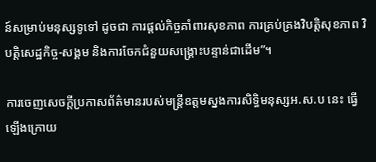ន៍សម្រាប់មនុស្សទូទៅ ដូចជា ការផ្តល់កិច្ចគាំពារសុខភាព ការគ្រប់គ្រងវិបត្តិសុខភាព វិបត្តិសេដ្ឋកិច្ច-សង្គម និងការចែកជំនួយសង្គ្រោះបន្ទាន់ជាដើម”។

ការចេញសេចក្ដីប្រកាសព័ត៌មានរបស់មន្ត្រីឧត្តមស្នងការសិទ្ធិមនុស្សអ.ស.ប នេះ ធ្វើឡើងក្រោយ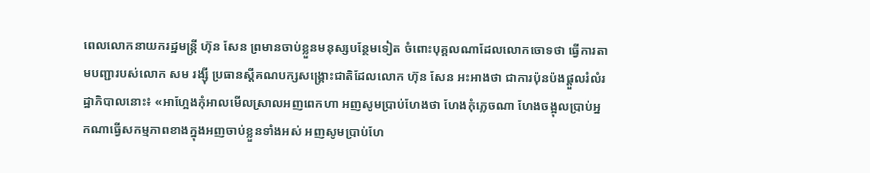ពេលលោកនាយករដ្ឋមន្ត្រី ហ៊ុន សែន ព្រមានចាប់ខ្លួនមនុស្សបន្ថែមទៀត ចំពោះបុគ្គលណាដែលលោកចោទថា ធ្វើការតាមបញ្ជារបស់លោក សម រង្ស៊ី ប្រធានស្ដីគណបក្សសង្គ្រោះជាតិដែលលោក ហ៊ុន សែន អះអាងថា ជាការប៉ុនប៉ងផ្ដួលរំលំរដ្ឋាភិបាលនោះ៖ «អាហ្អែងកុំអាលមើលស្រាលអញពេកហា អញសូមប្រាប់ហែងថា ហែងកុំភ្លេចណា ហែងចង្អុលប្រាប់អ្នកណាធ្វើសកម្មភាពខាងក្នុងអញចាប់ខ្លួនទាំងអស់ អញសូមប្រាប់ហែ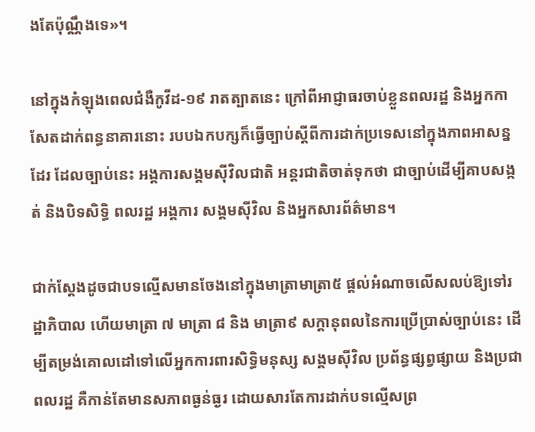ងតែប៉ុណ្ណឹងទេ»។

នៅក្នុងកំឡុងពេលជំងឺកូវីដ-១៩ រាតត្បាតនេះ ក្រៅពីអាជ្ញាធរចាប់ខ្លួនពលរដ្ឋ និងអ្នកកាសែតដាក់ពន្ធនាគារនោះ របបឯកបក្សក៏ធ្វើច្បាប់ស្ដីពីការដាក់ប្រទេសនៅក្នុងភាពអាសន្នដែរ ដែលច្បាប់នេះ អង្គការសង្គមស៊ីវិលជាតិ អន្តរជាតិចាត់ទុកថា ជាច្បាប់ដើម្បីគាបសង្កត់ និងបិទសិទ្ធិ ពលរដ្ឋ អង្គការ សង្គមស៊ីវិល និងអ្នកសារព័ត៌មាន។

ជាក់ស្ដែងដូចជាបទល្មើសមានចែងនៅក្នុងមាត្រាមាត្រា៥ ផ្ដល់អំណាចលើសលប់ឱ្យទៅរដ្ឋាភិបាល ហើយមាត្រា ៧ មាត្រា ៨ និង មាត្រា៩ សក្ដានុពលនៃការប្រើប្រាស់ច្បាប់នេះ ដើម្បីតម្រង់គោលដៅទៅលើអ្នកការពារសិទ្ធិមនុស្ស សង្គមស៊ីវិល ប្រព័ន្ធផ្សព្វផ្សាយ និងប្រជាពលរដ្ឋ គឺកាន់តែមានសភាពធ្ងន់ធ្ងរ ដោយសារតែការដាក់បទល្មើសព្រ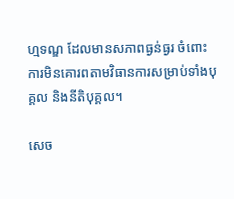ហ្មទណ្ឌ ដែលមានសភាពធ្ងន់ធ្ងរ ចំពោះការមិនគោរពតាមវិធានការសម្រាប់ទាំងបុគ្គល និងនីតិបុគ្គល។

សេច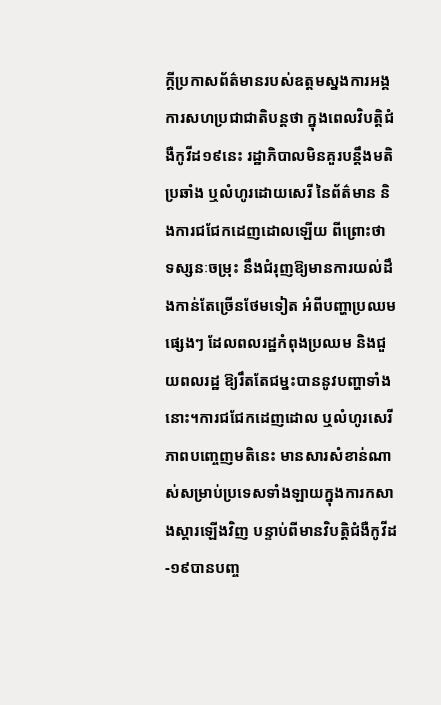ក្ដីប្រកាសព័ត៌មានរបស់ឧត្ដមស្នងការអង្គការសហប្រជាជាតិបន្តថា ក្នុងពេលវិបត្តិជំងឺកូវីដ១៩នេះ រដ្ឋាភិបាលមិនគួរបន្តឹងមតិប្រឆាំង ឬលំហូរដោយសេរី នៃព័ត៌មាន និងការជជែកដេញដោលឡើយ ពីព្រោះថា ទស្សនៈចម្រុះ នឹងជំរុញឱ្យមានការយល់ដឹងកាន់តែច្រើនថែមទៀត អំពីបញ្ហាប្រឈមផ្សេងៗ ដែលពលរដ្ឋកំពុងប្រឈម និងជួយពលរដ្ឋ ឱ្យរឹតតែជម្នះបាននូវបញ្ហាទាំងនោះ។ការជជែកដេញដោល ឬលំហូរសេរីភាពបញ្ចេញមតិនេះ មានសារសំខាន់ណាស់សម្រាប់ប្រទេសទាំងឡាយក្នុងការកសាងស្តារឡើងវិញ បន្ទាប់ពីមានវិបត្តិជំងឺកូវីដ-១៩បានបញ្ច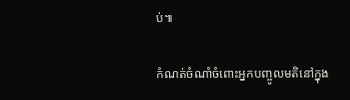ប់៕

កំណត់ចំណាំចំពោះអ្នកបញ្ចូលមតិនៅក្នុង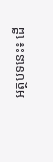អត្ថបទនេះ៖ ដើ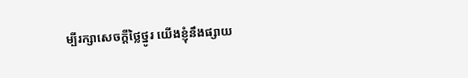ម្បីរក្សាសេចក្ដីថ្លៃថ្នូរ យើងខ្ញុំនឹងផ្សាយ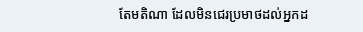តែមតិណា ដែលមិនជេរប្រមាថដល់អ្នកដ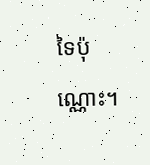ទៃប៉ុណ្ណោះ។